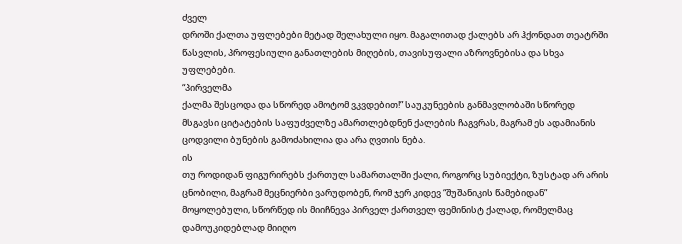ძველ
დროში ქალთა უფლებები მეტად შელახული იყო. მაგალითად ქალებს არ ჰქონდათ თეატრში
წასვლის, პროფესიული განათლების მიღების, თავისუფალი აზროვნებისა და სხვა
უფლებები.
“პირველმა
ქალმა შესცოდა და სწორედ ამოტომ ვკვდებით!” საუკუნეების განმავლობაში სწორედ
მსგავსი ციტატების საფუძველზე ამართლებდნენ ქალების ჩაგვრას, მაგრამ ეს ადამიანის
ცოდვილი ბუნების გამოძახილია და არა ღვთის ნება.
ის
თუ როდიდან ფიგურირებს ქართულ სამართალში ქალი, როგორც სუბიექტი, ზუსტად არ არის
ცნობილი, მაგრამ მეცნიერბი ვარუდობენ, რომ ჯერ კიდევ “შუშანიკის წამებიდან”
მოყოლებული, სწორწედ ის მიიჩნევა პირველ ქართველ ფემინისტ ქალად, რომელმაც
დამოუკიდებლად მიიღო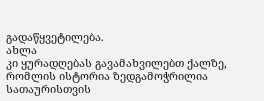გადაწყვეტილება.
ახლა
კი ყურადღებას გავამახვილებთ ქალზე, რომლის ისტორია ზედგამოჭრილია სათაურისთვის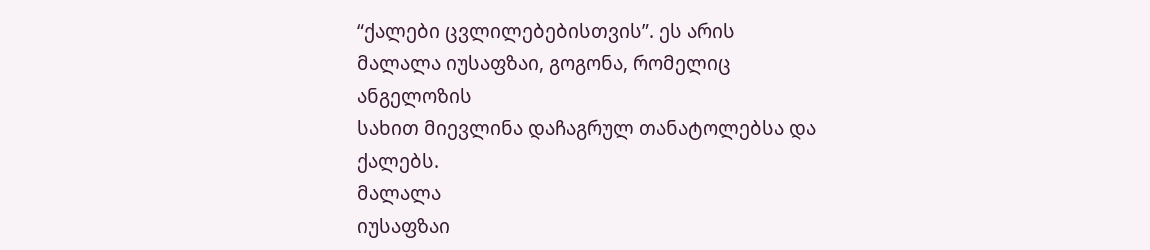“ქალები ცვლილებებისთვის”. ეს არის მალალა იუსაფზაი, გოგონა, რომელიც ანგელოზის
სახით მიევლინა დაჩაგრულ თანატოლებსა და ქალებს.
მალალა
იუსაფზაი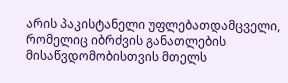არის პაკისტანელი უფლებათდამცველი, რომელიც იბრძვის განათლების
მისაწვდომობისთვის მთელს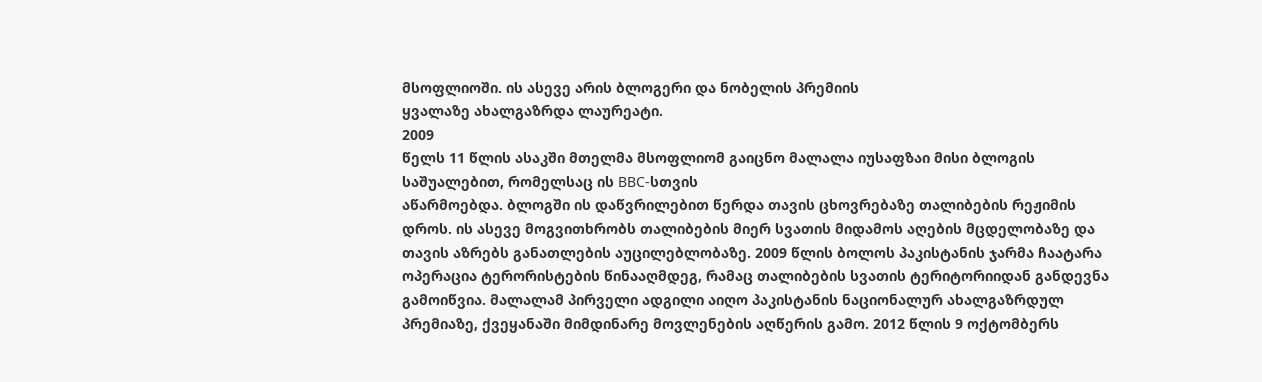მსოფლიოში. ის ასევე არის ბლოგერი და ნობელის პრემიის
ყვალაზე ახალგაზრდა ლაურეატი.
2009
წელს 11 წლის ასაკში მთელმა მსოფლიომ გაიცნო მალალა იუსაფზაი მისი ბლოგის
საშუალებით, რომელსაც ის BBC-სთვის
აწარმოებდა. ბლოგში ის დაწვრილებით წერდა თავის ცხოვრებაზე თალიბების რეჟიმის
დროს. ის ასევე მოგვითხრობს თალიბების მიერ სვათის მიდამოს აღების მცდელობაზე და
თავის აზრებს განათლების აუცილებლობაზე. 2009 წლის ბოლოს პაკისტანის ჯარმა ჩაატარა
ოპერაცია ტერორისტების წინააღმდეგ, რამაც თალიბების სვათის ტერიტორიიდან განდევნა
გამოიწვია. მალალამ პირველი ადგილი აიღო პაკისტანის ნაციონალურ ახალგაზრდულ
პრემიაზე, ქვეყანაში მიმდინარე მოვლენების აღწერის გამო. 2012 წლის 9 ოქტომბერს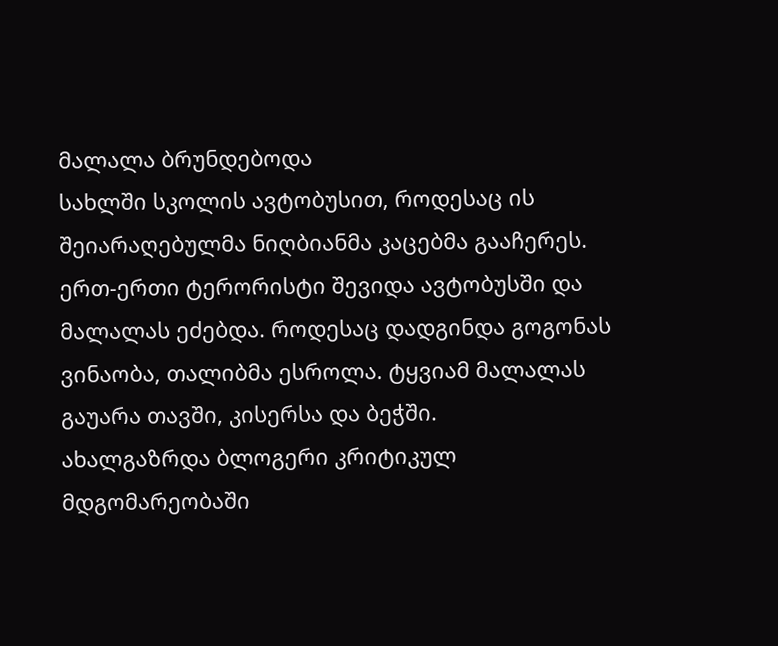მალალა ბრუნდებოდა
სახლში სკოლის ავტობუსით, როდესაც ის შეიარაღებულმა ნიღბიანმა კაცებმა გააჩერეს.
ერთ-ერთი ტერორისტი შევიდა ავტობუსში და მალალას ეძებდა. როდესაც დადგინდა გოგონას
ვინაობა, თალიბმა ესროლა. ტყვიამ მალალას გაუარა თავში, კისერსა და ბეჭში.
ახალგაზრდა ბლოგერი კრიტიკულ მდგომარეობაში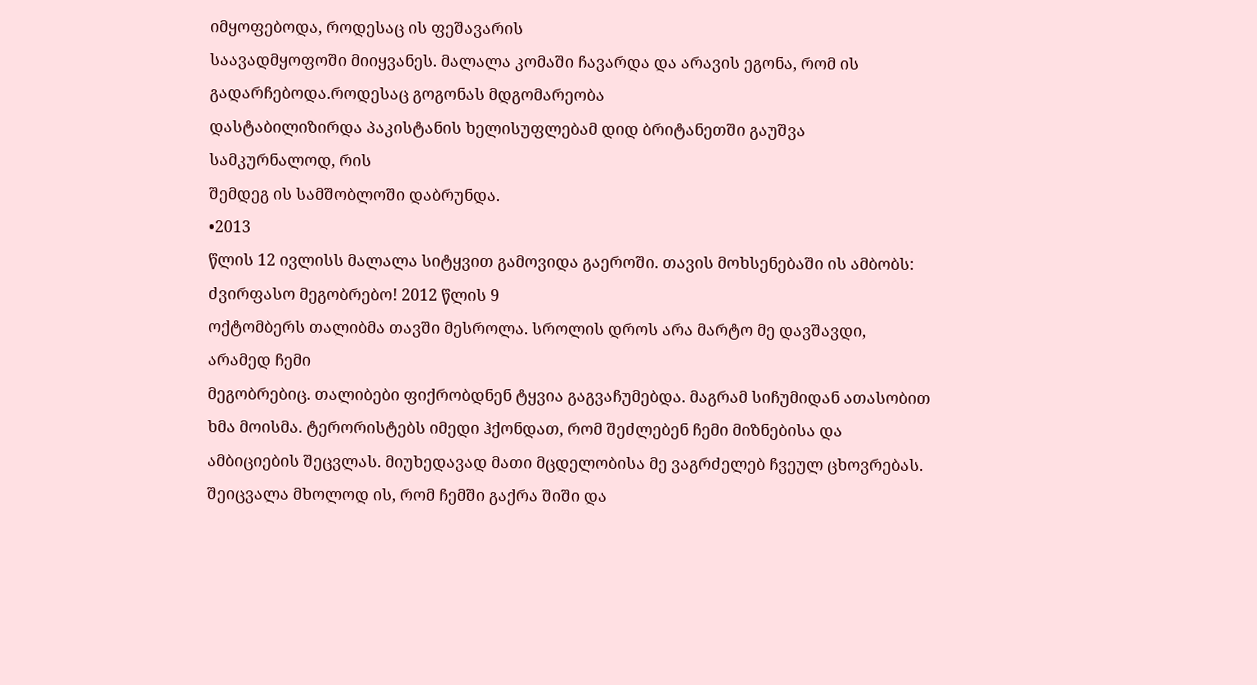იმყოფებოდა, როდესაც ის ფეშავარის
საავადმყოფოში მიიყვანეს. მალალა კომაში ჩავარდა და არავის ეგონა, რომ ის
გადარჩებოდა.როდესაც გოგონას მდგომარეობა
დასტაბილიზირდა პაკისტანის ხელისუფლებამ დიდ ბრიტანეთში გაუშვა სამკურნალოდ, რის
შემდეგ ის სამშობლოში დაბრუნდა.
•2013
წლის 12 ივლისს მალალა სიტყვით გამოვიდა გაეროში. თავის მოხსენებაში ის ამბობს:
ძვირფასო მეგობრებო! 2012 წლის 9
ოქტომბერს თალიბმა თავში მესროლა. სროლის დროს არა მარტო მე დავშავდი, არამედ ჩემი
მეგობრებიც. თალიბები ფიქრობდნენ ტყვია გაგვაჩუმებდა. მაგრამ სიჩუმიდან ათასობით
ხმა მოისმა. ტერორისტებს იმედი ჰქონდათ, რომ შეძლებენ ჩემი მიზნებისა და
ამბიციების შეცვლას. მიუხედავად მათი მცდელობისა მე ვაგრძელებ ჩვეულ ცხოვრებას.
შეიცვალა მხოლოდ ის, რომ ჩემში გაქრა შიში და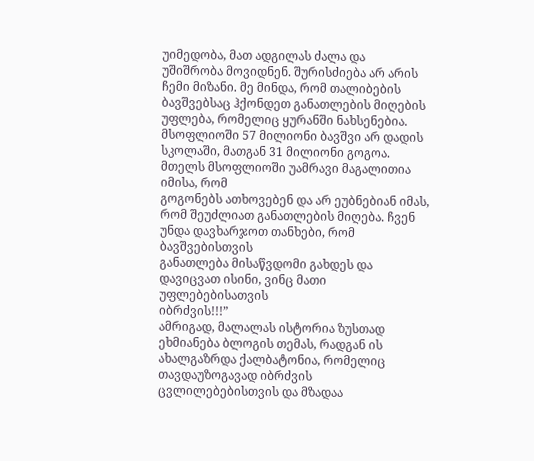უიმედობა, მათ ადგილას ძალა და
უშიშრობა მოვიდნენ. შურისძიება არ არის ჩემი მიზანი. მე მინდა, რომ თალიბების
ბავშვებსაც ჰქონდეთ განათლების მიღების უფლება, რომელიც ყურანში ნახსენებია.
მსოფლიოში 57 მილიონი ბავშვი არ დადის
სკოლაში, მათგან 31 მილიონი გოგოა. მთელს მსოფლიოში უამრავი მაგალითია იმისა, რომ
გოგონებს ათხოვებენ და არ ეუბნებიან იმას,
რომ შეუძლიათ განათლების მიღება. ჩვენ უნდა დავხარჯოთ თანხები, რომ ბავშვებისთვის
განათლება მისაწვდომი გახდეს და დავიცვათ ისინი, ვინც მათი უფლებებისათვის
იბრძვის!!!”
ამრიგად, მალალას ისტორია ზუსთად ეხმიანება ბლოგის თემას, რადგან ის ახალგაზრდა ქალბატონია, რომელიც თავდაუზოგავად იბრძვის
ცვლილებებისთვის და მზადაა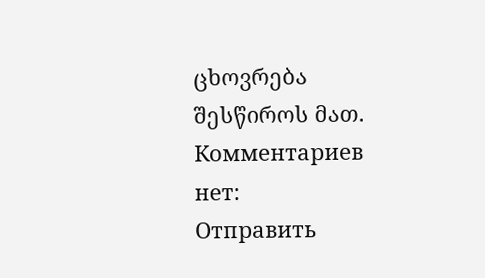ცხოვრება შესწიროს მათ.
Комментариев нет:
Отправить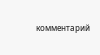комментарий